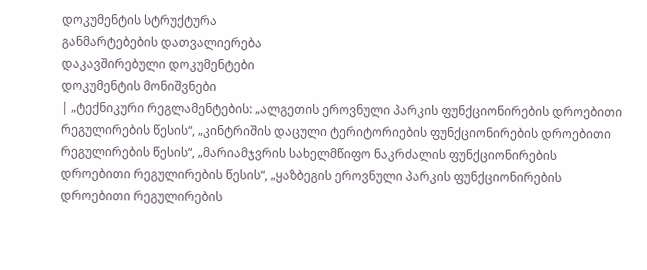დოკუმენტის სტრუქტურა
განმარტებების დათვალიერება
დაკავშირებული დოკუმენტები
დოკუმენტის მონიშვნები
| „ტექნიკური რეგლამენტების: „ალგეთის ეროვნული პარკის ფუნქციონირების დროებითი რეგულირების წესის“, „კინტრიშის დაცული ტერიტორიების ფუნქციონირების დროებითი რეგულირების წესის“, „მარიამჯვრის სახელმწიფო ნაკრძალის ფუნქციონირების დროებითი რეგულირების წესის“, „ყაზბეგის ეროვნული პარკის ფუნქციონირების დროებითი რეგულირების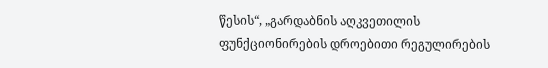წესის“, „გარდაბნის აღკვეთილის ფუნქციონირების დროებითი რეგულირების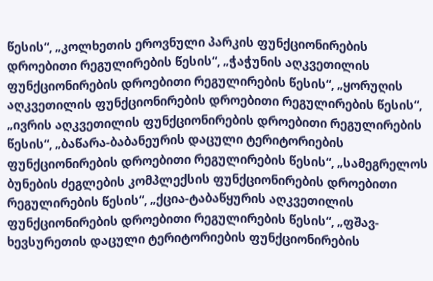წესის“, „კოლხეთის ეროვნული პარკის ფუნქციონირების დროებითი რეგულირების წესის“, „ჭაჭუნის აღკვეთილის ფუნქციონირების დროებითი რეგულირების წესის“, „ყორუღის აღკვეთილის ფუნქციონირების დროებითი რეგულირების წესის“, „ივრის აღკვეთილის ფუნქციონირების დროებითი რეგულირების წესის“, „ბაწარა-ბაბანეურის დაცული ტერიტორიების ფუნქციონირების დროებითი რეგულირების წესის“, „სამეგრელოს ბუნების ძეგლების კომპლექსის ფუნქციონირების დროებითი რეგულირების წესის“, „ქცია-ტაბაწყურის აღკვეთილის ფუნქციონირების დროებითი რეგულირების წესის“, „ფშავ-ხევსურეთის დაცული ტერიტორიების ფუნქციონირების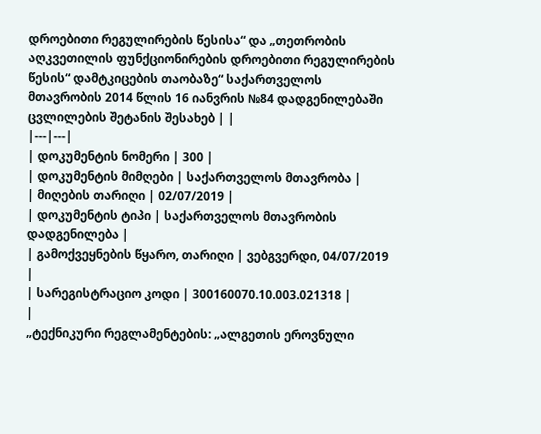დროებითი რეგულირების წესისა“ და „თეთრობის აღკვეთილის ფუნქციონირების დროებითი რეგულირების წესის“ დამტკიცების თაობაზე“ საქართველოს მთავრობის 2014 წლის 16 იანვრის №84 დადგენილებაში ცვლილების შეტანის შესახებ | |
|---|---|
| დოკუმენტის ნომერი | 300 |
| დოკუმენტის მიმღები | საქართველოს მთავრობა |
| მიღების თარიღი | 02/07/2019 |
| დოკუმენტის ტიპი | საქართველოს მთავრობის დადგენილება |
| გამოქვეყნების წყარო, თარიღი | ვებგვერდი, 04/07/2019 |
| სარეგისტრაციო კოდი | 300160070.10.003.021318 |
|
„ტექნიკური რეგლამენტების: „ალგეთის ეროვნული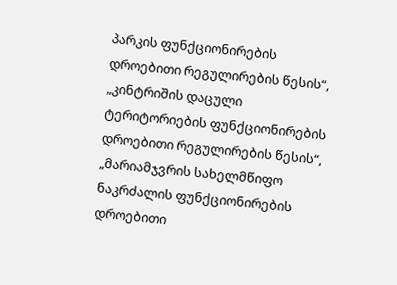პარკის ფუნქციონირების დროებითი რეგულირების წესის“, „კინტრიშის დაცული ტერიტორიების ფუნქციონირების დროებითი რეგულირების წესის“, „მარიამჯვრის სახელმწიფო ნაკრძალის ფუნქციონირების დროებითი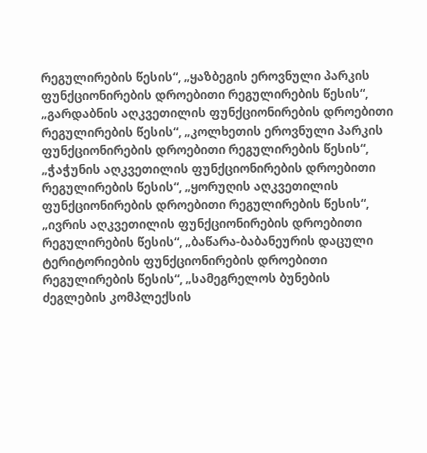რეგულირების წესის“, „ყაზბეგის ეროვნული პარკის ფუნქციონირების დროებითი რეგულირების წესის“, „გარდაბნის აღკვეთილის ფუნქციონირების დროებითი რეგულირების წესის“, „კოლხეთის ეროვნული პარკის ფუნქციონირების დროებითი რეგულირების წესის“, „ჭაჭუნის აღკვეთილის ფუნქციონირების დროებითი რეგულირების წესის“, „ყორუღის აღკვეთილის ფუნქციონირების დროებითი რეგულირების წესის“, „ივრის აღკვეთილის ფუნქციონირების დროებითი რეგულირების წესის“, „ბაწარა-ბაბანეურის დაცული ტერიტორიების ფუნქციონირების დროებითი რეგულირების წესის“, „სამეგრელოს ბუნების ძეგლების კომპლექსის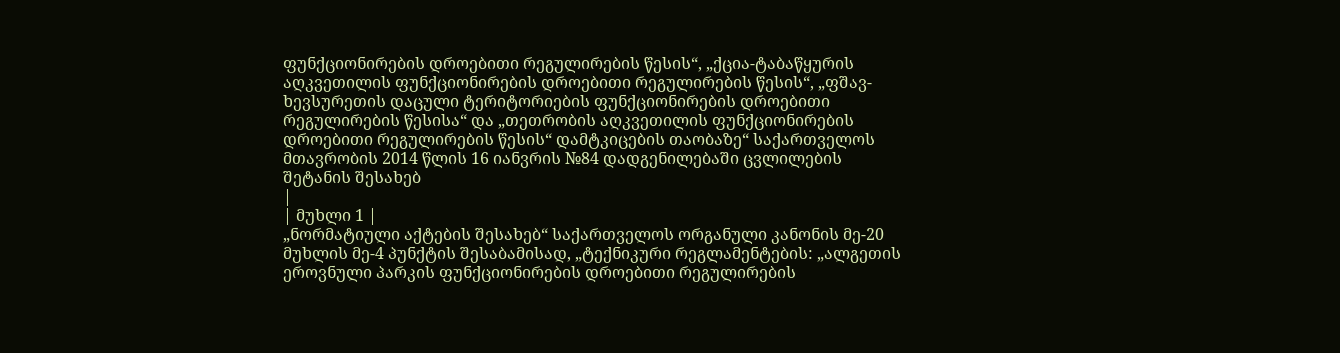ფუნქციონირების დროებითი რეგულირების წესის“, „ქცია-ტაბაწყურის აღკვეთილის ფუნქციონირების დროებითი რეგულირების წესის“, „ფშავ-ხევსურეთის დაცული ტერიტორიების ფუნქციონირების დროებითი რეგულირების წესისა“ და „თეთრობის აღკვეთილის ფუნქციონირების დროებითი რეგულირების წესის“ დამტკიცების თაობაზე“ საქართველოს მთავრობის 2014 წლის 16 იანვრის №84 დადგენილებაში ცვლილების შეტანის შესახებ
|
| მუხლი 1 |
„ნორმატიული აქტების შესახებ“ საქართველოს ორგანული კანონის მე-20 მუხლის მე-4 პუნქტის შესაბამისად, „ტექნიკური რეგლამენტების: „ალგეთის ეროვნული პარკის ფუნქციონირების დროებითი რეგულირების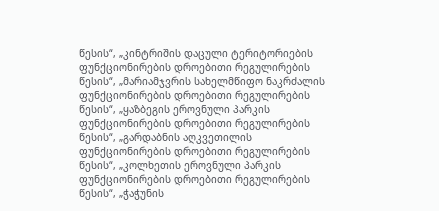წესის“, „კინტრიშის დაცული ტერიტორიების ფუნქციონირების დროებითი რეგულირების წესის“, „მარიამჯვრის სახელმწიფო ნაკრძალის ფუნქციონირების დროებითი რეგულირების წესის“, „ყაზბეგის ეროვნული პარკის ფუნქციონირების დროებითი რეგულირების წესის“, „გარდაბნის აღკვეთილის ფუნქციონირების დროებითი რეგულირების წესის“, „კოლხეთის ეროვნული პარკის ფუნქციონირების დროებითი რეგულირების წესის“, „ჭაჭუნის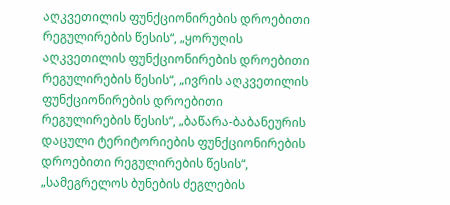აღკვეთილის ფუნქციონირების დროებითი რეგულირების წესის“, „ყორუღის აღკვეთილის ფუნქციონირების დროებითი რეგულირების წესის“, „ივრის აღკვეთილის ფუნქციონირების დროებითი რეგულირების წესის“, „ბაწარა-ბაბანეურის დაცული ტერიტორიების ფუნქციონირების დროებითი რეგულირების წესის“, „სამეგრელოს ბუნების ძეგლების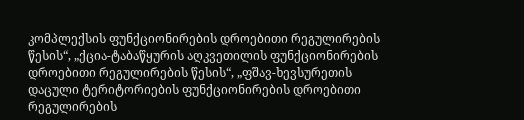კომპლექსის ფუნქციონირების დროებითი რეგულირების წესის“, „ქცია-ტაბაწყურის აღკვეთილის ფუნქციონირების დროებითი რეგულირების წესის“, „ფშავ-ხევსურეთის დაცული ტერიტორიების ფუნქციონირების დროებითი რეგულირების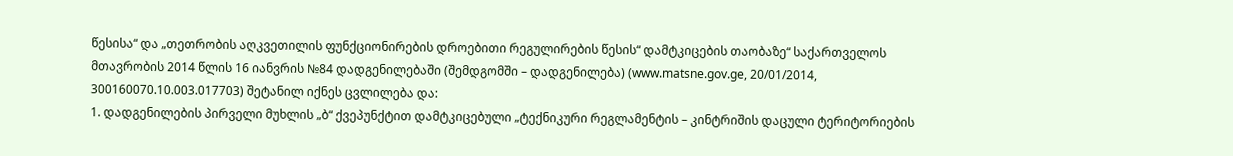წესისა“ და „თეთრობის აღკვეთილის ფუნქციონირების დროებითი რეგულირების წესის“ დამტკიცების თაობაზე“ საქართველოს მთავრობის 2014 წლის 16 იანვრის №84 დადგენილებაში (შემდგომში – დადგენილება) (www.matsne.gov.ge, 20/01/2014, 300160070.10.003.017703) შეტანილ იქნეს ცვლილება და:
1. დადგენილების პირველი მუხლის „ბ“ ქვეპუნქტით დამტკიცებული „ტექნიკური რეგლამენტის – კინტრიშის დაცული ტერიტორიების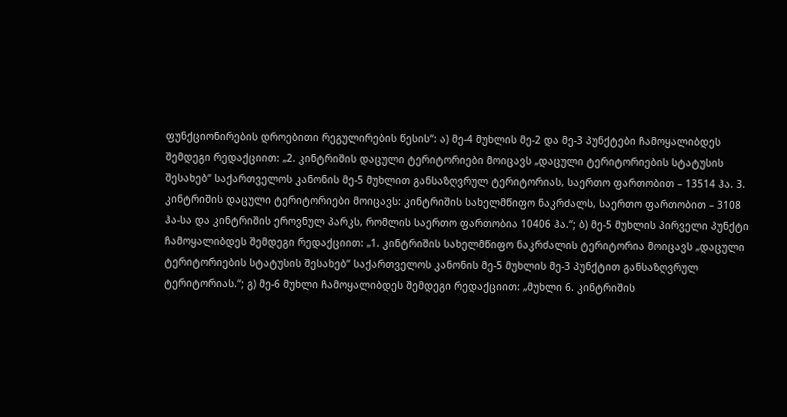ფუნქციონირების დროებითი რეგულირების წესის“: ა) მე-4 მუხლის მე-2 და მე-3 პუნქტები ჩამოყალიბდეს შემდეგი რედაქციით: „2. კინტრიშის დაცული ტერიტორიები მოიცავს „დაცული ტერიტორიების სტატუსის შესახებ“ საქართველოს კანონის მე-5 მუხლით განსაზღვრულ ტერიტორიას, საერთო ფართობით – 13514 ჰა. 3. კინტრიშის დაცული ტერიტორიები მოიცავს: კინტრიშის სახელმწიფო ნაკრძალს, საერთო ფართობით – 3108 ჰა-სა და კინტრიშის ეროვნულ პარკს, რომლის საერთო ფართობია 10406 ჰა.“; ბ) მე-5 მუხლის პირველი პუნქტი ჩამოყალიბდეს შემდეგი რედაქციით: „1. კინტრიშის სახელმწიფო ნაკრძალის ტერიტორია მოიცავს „დაცული ტერიტორიების სტატუსის შესახებ“ საქართველოს კანონის მე-5 მუხლის მე-3 პუნქტით განსაზღვრულ ტერიტორიას.“; გ) მე-6 მუხლი ჩამოყალიბდეს შემდეგი რედაქციით: „მუხლი 6. კინტრიშის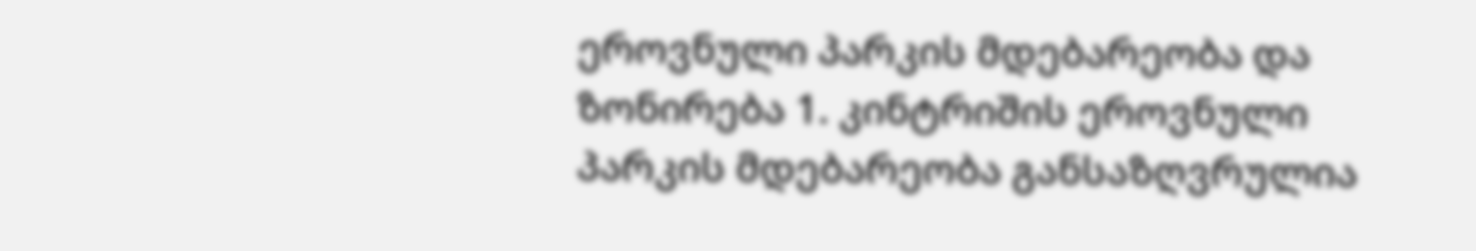ეროვნული პარკის მდებარეობა და ზონირება 1. კინტრიშის ეროვნული პარკის მდებარეობა განსაზღვრულია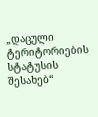„დაცული ტერიტორიების სტატუსის შესახებ“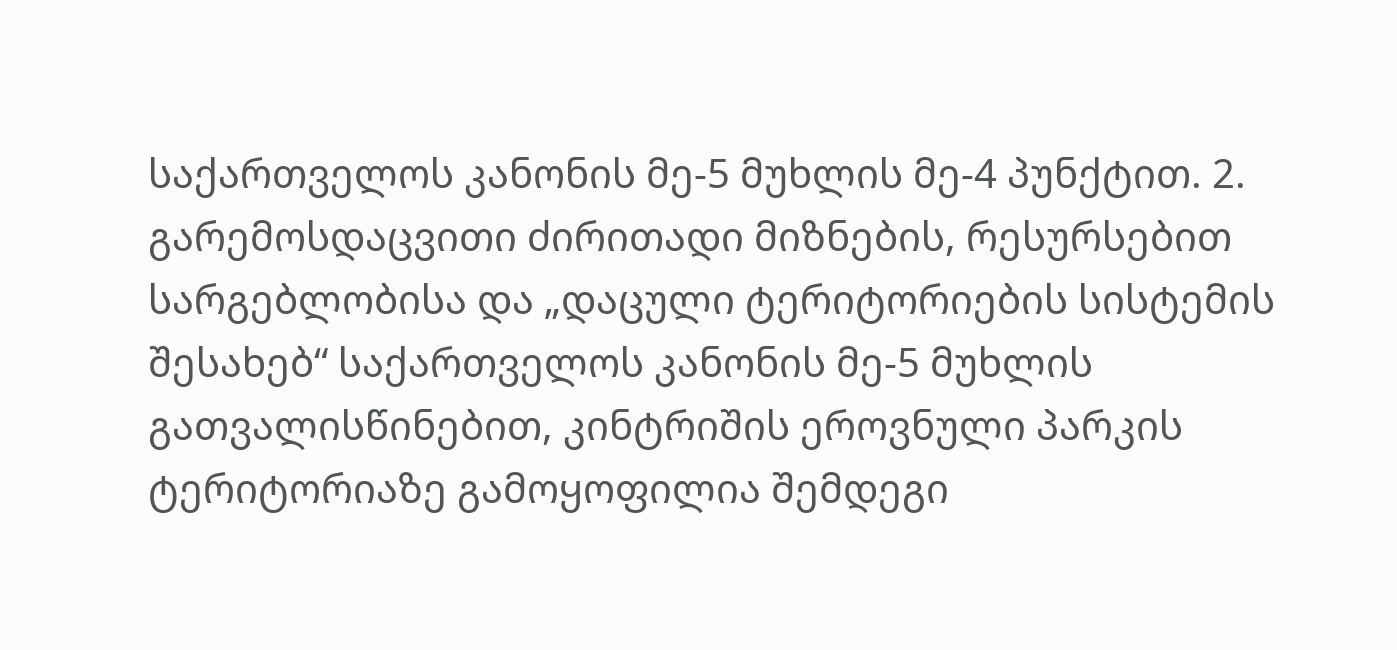საქართველოს კანონის მე-5 მუხლის მე-4 პუნქტით. 2. გარემოსდაცვითი ძირითადი მიზნების, რესურსებით სარგებლობისა და „დაცული ტერიტორიების სისტემის შესახებ“ საქართველოს კანონის მე-5 მუხლის გათვალისწინებით, კინტრიშის ეროვნული პარკის ტერიტორიაზე გამოყოფილია შემდეგი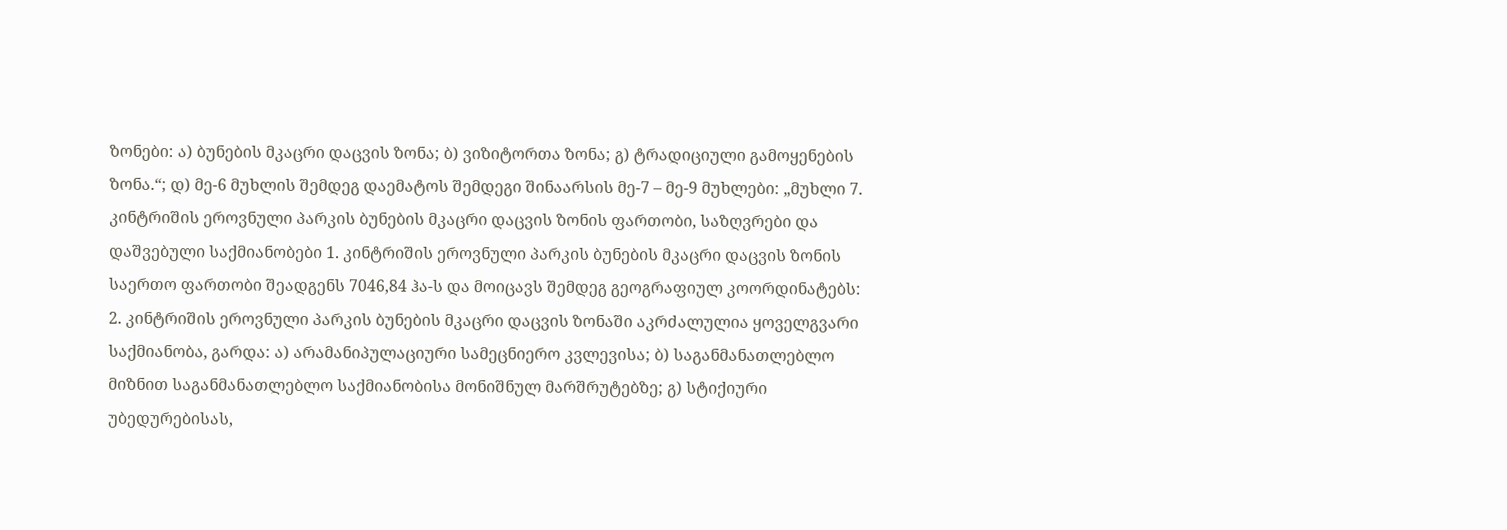ზონები: ა) ბუნების მკაცრი დაცვის ზონა; ბ) ვიზიტორთა ზონა; გ) ტრადიციული გამოყენების ზონა.“; დ) მე-6 მუხლის შემდეგ დაემატოს შემდეგი შინაარსის მე-7 – მე-9 მუხლები: „მუხლი 7. კინტრიშის ეროვნული პარკის ბუნების მკაცრი დაცვის ზონის ფართობი, საზღვრები და დაშვებული საქმიანობები 1. კინტრიშის ეროვნული პარკის ბუნების მკაცრი დაცვის ზონის საერთო ფართობი შეადგენს 7046,84 ჰა-ს და მოიცავს შემდეგ გეოგრაფიულ კოორდინატებს:
2. კინტრიშის ეროვნული პარკის ბუნების მკაცრი დაცვის ზონაში აკრძალულია ყოველგვარი საქმიანობა, გარდა: ა) არამანიპულაციური სამეცნიერო კვლევისა; ბ) საგანმანათლებლო მიზნით საგანმანათლებლო საქმიანობისა მონიშნულ მარშრუტებზე; გ) სტიქიური უბედურებისას,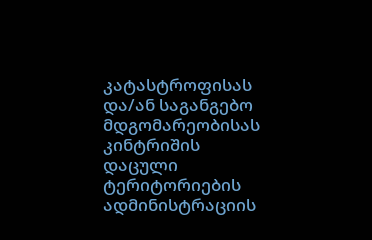კატასტროფისას და/ან საგანგებო მდგომარეობისას კინტრიშის დაცული ტერიტორიების ადმინისტრაციის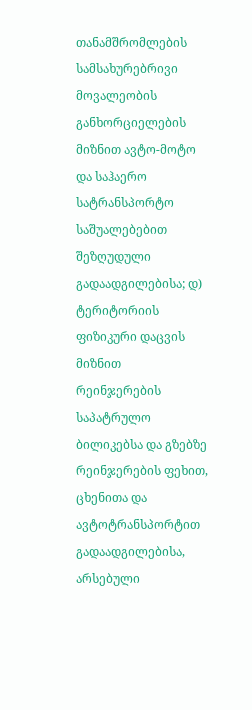თანამშრომლების სამსახურებრივი მოვალეობის განხორციელების მიზნით ავტო-მოტო და საჰაერო სატრანსპორტო საშუალებებით შეზღუდული გადაადგილებისა; დ) ტერიტორიის ფიზიკური დაცვის მიზნით რეინჯერების საპატრულო ბილიკებსა და გზებზე რეინჯერების ფეხით, ცხენითა და ავტოტრანსპორტით გადაადგილებისა, არსებული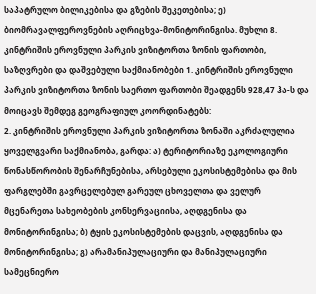საპატრულო ბილიკებისა და გზების შეკეთებისა; ე) ბიომრავალფეროვნების აღრიცხვა-მონიტორინგისა. მუხლი 8. კინტრიშის ეროვნული პარკის ვიზიტორთა ზონის ფართობი, საზღვრები და დაშვებული საქმიანობები 1. კინტრიშის ეროვნული პარკის ვიზიტორთა ზონის საერთო ფართობი შეადგენს 928,47 ჰა-ს და მოიცავს შემდეგ გეოგრაფიულ კოორდინატებს:
2. კინტრიშის ეროვნული პარკის ვიზიტორთა ზონაში აკრძალულია ყოველგვარი საქმიანობა, გარდა: ა) ტერიტორიაზე ეკოლოგიური წონასწორობის შენარჩუნებისა, არსებული ეკოსისტემებისა და მის ფარგლებში გავრცელებულ გარეულ ცხოველთა და ველურ მცენარეთა სახეობების კონსერვაციისა, აღდგენისა და მონიტორინგისა; ბ) ტყის ეკოსისტემების დაცვის, აღდგენისა და მონიტორინგისა; გ) არამანიპულაციური და მანიპულაციური სამეცნიერო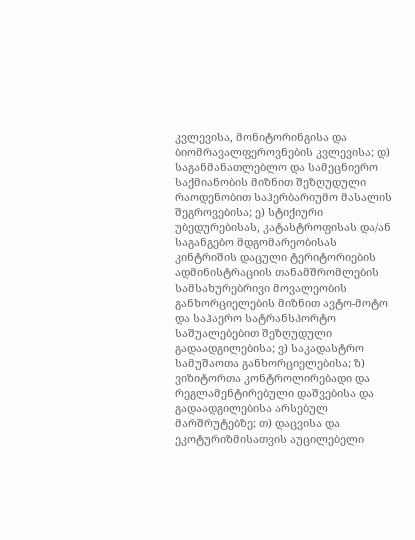კვლევისა, მონიტორინგისა და ბიომრავალფეროვნების კვლევისა; დ) საგანმანათლებლო და სამეცნიერო საქმიანობის მიზნით შეზღუდული რაოდენობით საჰერბარიუმო მასალის შეგროვებისა; ე) სტიქიური უბედურებისას, კატასტროფისას და/ან საგანგებო მდგომარეობისას კინტრიშის დაცული ტერიტორიების ადმინისტრაციის თანამშრომლების სამსახურებრივი მოვალეობის განხორციელების მიზნით ავტო-მოტო და საჰაერო სატრანსპორტო საშუალებებით შეზღუდული გადაადგილებისა; ვ) საკადასტრო სამუშაოთა განხორციელებისა; ზ) ვიზიტორთა კონტროლირებადი და რეგლამენტირებული დაშვებისა და გადაადგილებისა არსებულ მარშრუტებზე; თ) დაცვისა და ეკოტურიზმისათვის აუცილებელი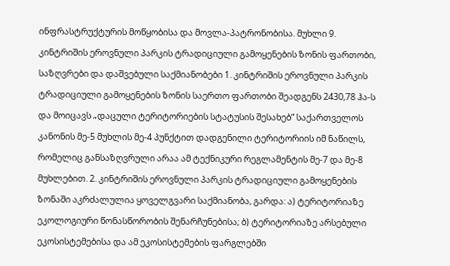ინფრასტრუქტურის მოწყობისა და მოვლა-პატრონობისა. მუხლი 9. კინტრიშის ეროვნული პარკის ტრადიციული გამოყენების ზონის ფართობი, საზღვრები და დაშვებული საქმიანობები 1. კინტრიშის ეროვნული პარკის ტრადიციული გამოყენების ზონის საერთო ფართობი შეადგენს 2430,78 ჰა-ს და მოიცავს „დაცული ტერიტორიების სტატუსის შესახებ“ საქართველოს კანონის მე-5 მუხლის მე-4 პუნქტით დადგენილი ტერიტორიის იმ ნაწილს, რომელიც განსაზღვრული არაა ამ ტექნიკური რეგლამენტის მე-7 და მე-8 მუხლებით. 2. კინტრიშის ეროვნული პარკის ტრადიციული გამოყენების ზონაში აკრძალულია ყოველგვარი საქმიანობა, გარდა: ა) ტერიტორიაზე ეკოლოგიური წონასწორობის შენარჩუნებისა; ბ) ტერიტორიაზე არსებული ეკოსისტემებისა და ამ ეკოსისტემების ფარგლებში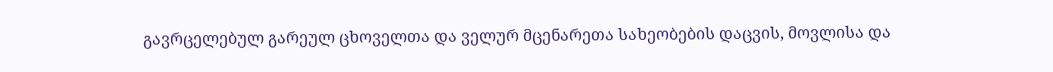გავრცელებულ გარეულ ცხოველთა და ველურ მცენარეთა სახეობების დაცვის, მოვლისა და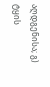აღდგენისა; გ) ტყის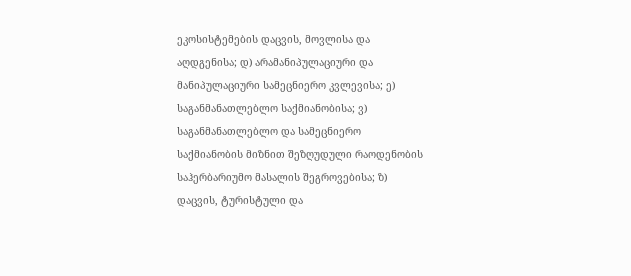ეკოსისტემების დაცვის, მოვლისა და აღდგენისა; დ) არამანიპულაციური და მანიპულაციური სამეცნიერო კვლევისა; ე) საგანმანათლებლო საქმიანობისა; ვ) საგანმანათლებლო და სამეცნიერო საქმიანობის მიზნით შეზღუდული რაოდენობის საჰერბარიუმო მასალის შეგროვებისა; ზ) დაცვის, ტურისტული და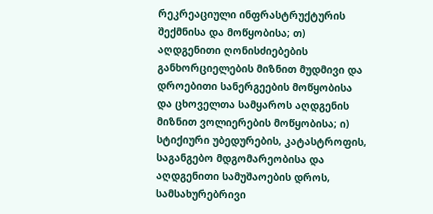რეკრეაციული ინფრასტრუქტურის შექმნისა და მოწყობისა; თ) აღდგენითი ღონისძიებების განხორციელების მიზნით მუდმივი და დროებითი სანერგეების მოწყობისა და ცხოველთა სამყაროს აღდგენის მიზნით ვოლიერების მოწყობისა; ი) სტიქიური უბედურების, კატასტროფის, საგანგებო მდგომარეობისა და აღდგენითი სამუშაოების დროს, სამსახურებრივი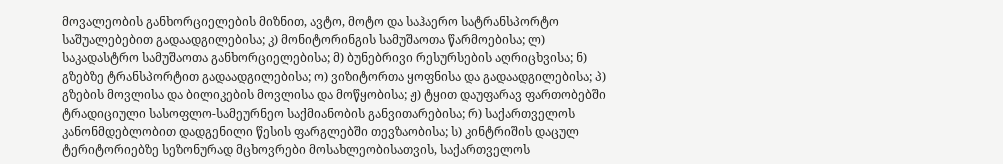მოვალეობის განხორციელების მიზნით, ავტო, მოტო და საჰაერო სატრანსპორტო საშუალებებით გადაადგილებისა; კ) მონიტორინგის სამუშაოთა წარმოებისა; ლ) საკადასტრო სამუშაოთა განხორციელებისა; მ) ბუნებრივი რესურსების აღრიცხვისა; ნ) გზებზე ტრანსპორტით გადაადგილებისა; ო) ვიზიტორთა ყოფნისა და გადაადგილებისა; პ) გზების მოვლისა და ბილიკების მოვლისა და მოწყობისა; ჟ) ტყით დაუფარავ ფართობებში ტრადიციული სასოფლო-სამეურნეო საქმიანობის განვითარებისა; რ) საქართველოს კანონმდებლობით დადგენილი წესის ფარგლებში თევზაობისა; ს) კინტრიშის დაცულ ტერიტორიებზე სეზონურად მცხოვრები მოსახლეობისათვის, საქართველოს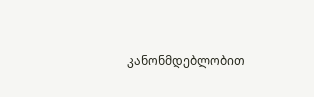კანონმდებლობით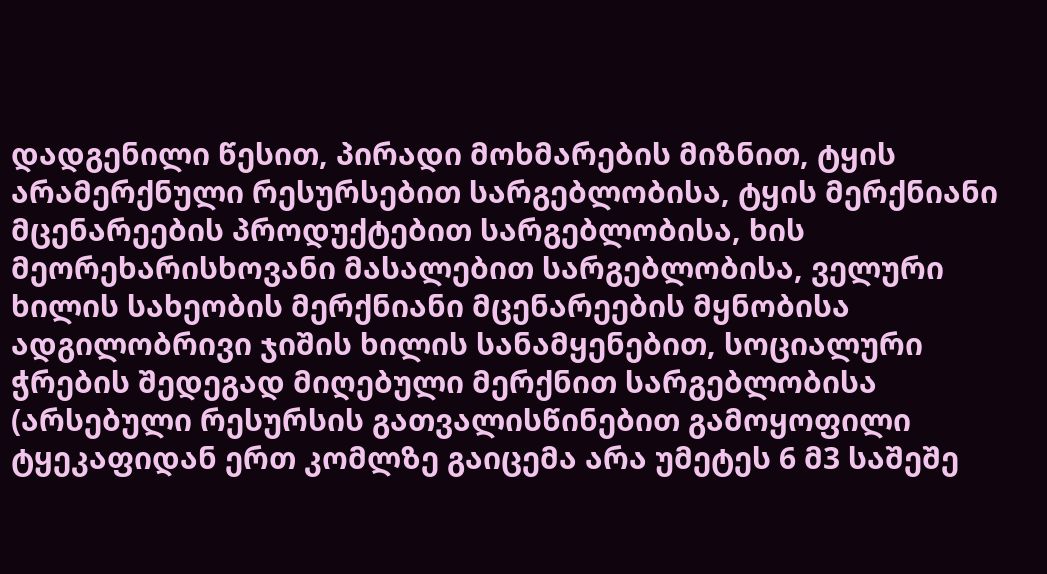დადგენილი წესით, პირადი მოხმარების მიზნით, ტყის არამერქნული რესურსებით სარგებლობისა, ტყის მერქნიანი მცენარეების პროდუქტებით სარგებლობისა, ხის მეორეხარისხოვანი მასალებით სარგებლობისა, ველური ხილის სახეობის მერქნიანი მცენარეების მყნობისა ადგილობრივი ჯიშის ხილის სანამყენებით, სოციალური ჭრების შედეგად მიღებული მერქნით სარგებლობისა (არსებული რესურსის გათვალისწინებით გამოყოფილი ტყეკაფიდან ერთ კომლზე გაიცემა არა უმეტეს 6 მ3 საშეშე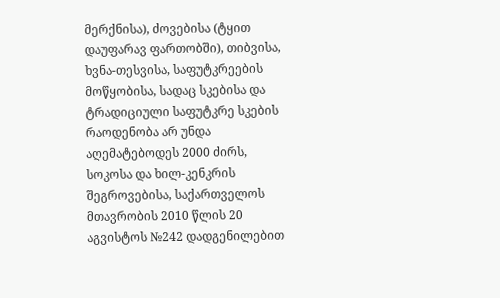მერქნისა), ძოვებისა (ტყით დაუფარავ ფართობში), თიბვისა, ხვნა-თესვისა, საფუტკრეების მოწყობისა, სადაც სკებისა და ტრადიციული საფუტკრე სკების რაოდენობა არ უნდა აღემატებოდეს 2000 ძირს, სოკოსა და ხილ-კენკრის შეგროვებისა, საქართველოს მთავრობის 2010 წლის 20 აგვისტოს №242 დადგენილებით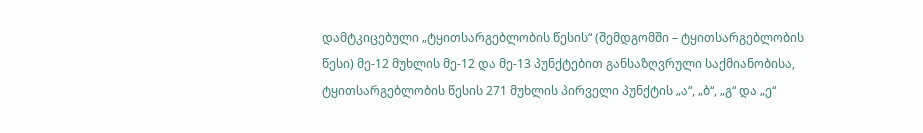დამტკიცებული „ტყითსარგებლობის წესის“ (შემდგომში – ტყითსარგებლობის წესი) მე-12 მუხლის მე-12 და მე-13 პუნქტებით განსაზღვრული საქმიანობისა, ტყითსარგებლობის წესის 271 მუხლის პირველი პუნქტის „ა“, „ბ“, „გ“ და „ე“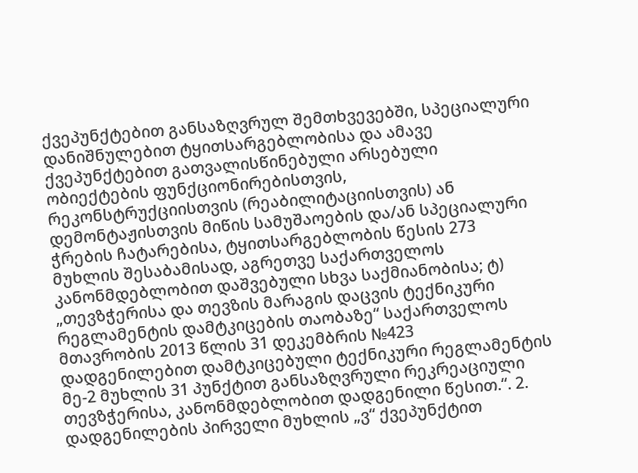ქვეპუნქტებით განსაზღვრულ შემთხვევებში, სპეციალური დანიშნულებით ტყითსარგებლობისა და ამავე ქვეპუნქტებით გათვალისწინებული არსებული ობიექტების ფუნქციონირებისთვის, რეკონსტრუქციისთვის (რეაბილიტაციისთვის) ან დემონტაჟისთვის მიწის სამუშაოების და/ან სპეციალური ჭრების ჩატარებისა, ტყითსარგებლობის წესის 273 მუხლის შესაბამისად, აგრეთვე საქართველოს კანონმდებლობით დაშვებული სხვა საქმიანობისა; ტ) „თევზჭერისა და თევზის მარაგის დაცვის ტექნიკური რეგლამენტის დამტკიცების თაობაზე“ საქართველოს მთავრობის 2013 წლის 31 დეკემბრის №423 დადგენილებით დამტკიცებული ტექნიკური რეგლამენტის მე-2 მუხლის 31 პუნქტით განსაზღვრული რეკრეაციული თევზჭერისა, კანონმდებლობით დადგენილი წესით.“. 2. დადგენილების პირველი მუხლის „ვ“ ქვეპუნქტით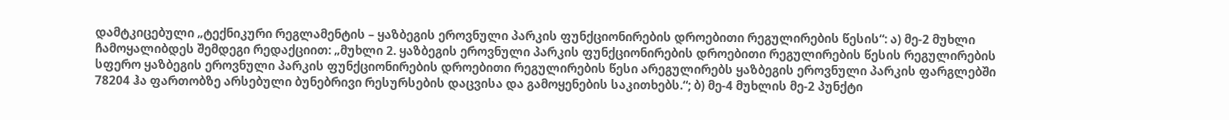დამტკიცებული „ტექნიკური რეგლამენტის – ყაზბეგის ეროვნული პარკის ფუნქციონირების დროებითი რეგულირების წესის“: ა) მე-2 მუხლი ჩამოყალიბდეს შემდეგი რედაქციით: „მუხლი 2. ყაზბეგის ეროვნული პარკის ფუნქციონირების დროებითი რეგულირების წესის რეგულირების სფერო ყაზბეგის ეროვნული პარკის ფუნქციონირების დროებითი რეგულირების წესი არეგულირებს ყაზბეგის ეროვნული პარკის ფარგლებში 78204 ჰა ფართობზე არსებული ბუნებრივი რესურსების დაცვისა და გამოყენების საკითხებს.“; ბ) მე-4 მუხლის მე-2 პუნქტი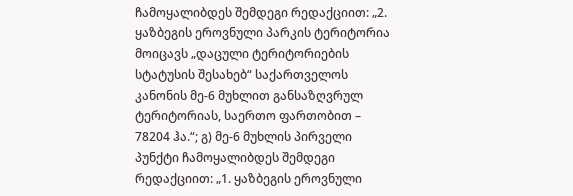ჩამოყალიბდეს შემდეგი რედაქციით: „2. ყაზბეგის ეროვნული პარკის ტერიტორია მოიცავს „დაცული ტერიტორიების სტატუსის შესახებ“ საქართველოს კანონის მე-6 მუხლით განსაზღვრულ ტერიტორიას, საერთო ფართობით – 78204 ჰა.“; გ) მე-6 მუხლის პირველი პუნქტი ჩამოყალიბდეს შემდეგი რედაქციით: „1. ყაზბეგის ეროვნული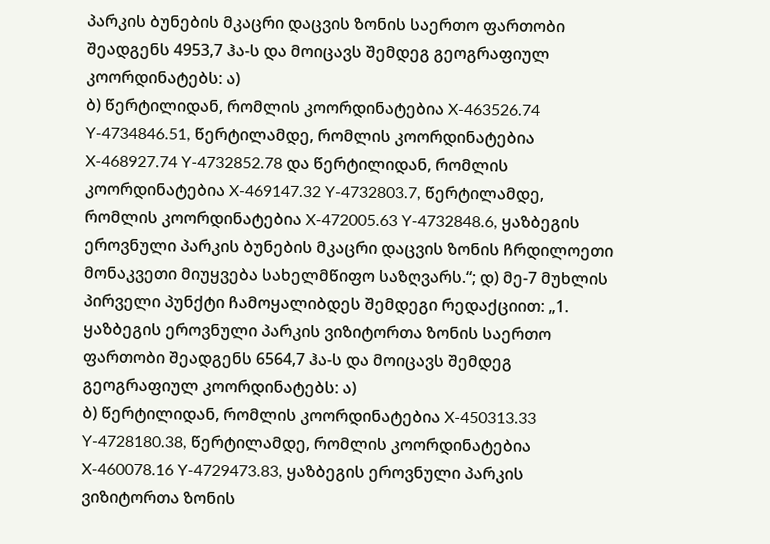პარკის ბუნების მკაცრი დაცვის ზონის საერთო ფართობი შეადგენს 4953,7 ჰა-ს და მოიცავს შემდეგ გეოგრაფიულ კოორდინატებს: ა)
ბ) წერტილიდან, რომლის კოორდინატებია X-463526.74 Y-4734846.51, წერტილამდე, რომლის კოორდინატებია X-468927.74 Y-4732852.78 და წერტილიდან, რომლის კოორდინატებია X-469147.32 Y-4732803.7, წერტილამდე, რომლის კოორდინატებია X-472005.63 Y-4732848.6, ყაზბეგის ეროვნული პარკის ბუნების მკაცრი დაცვის ზონის ჩრდილოეთი მონაკვეთი მიუყვება სახელმწიფო საზღვარს.“; დ) მე-7 მუხლის პირველი პუნქტი ჩამოყალიბდეს შემდეგი რედაქციით: „1. ყაზბეგის ეროვნული პარკის ვიზიტორთა ზონის საერთო ფართობი შეადგენს 6564,7 ჰა-ს და მოიცავს შემდეგ გეოგრაფიულ კოორდინატებს: ა)
ბ) წერტილიდან, რომლის კოორდინატებია X-450313.33 Y-4728180.38, წერტილამდე, რომლის კოორდინატებია X-460078.16 Y-4729473.83, ყაზბეგის ეროვნული პარკის ვიზიტორთა ზონის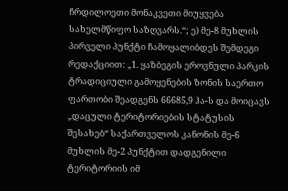ჩრდილოეთი მონაკვეთი მიუყვება სახელმწიფო საზღვარს.“; ე) მე-8 მუხლის პირველი პუნქტი ჩამოყალიბდეს შემდეგი რედაქციით: „1. ყაზბეგის ეროვნული პარკის ტრადიციული გამოყენების ზონის საერთო ფართობი შეადგენს 66685,9 ჰა-ს და მოიცავს „დაცული ტერიტორიების სტატუსის შესახებ“ საქართველოს კანონის მე-6 მუხლის მე-2 პუნქტით დადგენილი ტერიტორიის იმ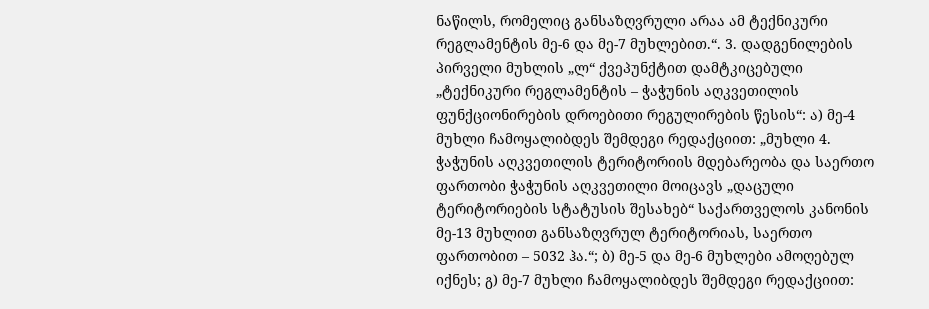ნაწილს, რომელიც განსაზღვრული არაა ამ ტექნიკური რეგლამენტის მე-6 და მე-7 მუხლებით.“. 3. დადგენილების პირველი მუხლის „ლ“ ქვეპუნქტით დამტკიცებული „ტექნიკური რეგლამენტის – ჭაჭუნის აღკვეთილის ფუნქციონირების დროებითი რეგულირების წესის“: ა) მე-4 მუხლი ჩამოყალიბდეს შემდეგი რედაქციით: „მუხლი 4. ჭაჭუნის აღკვეთილის ტერიტორიის მდებარეობა და საერთო ფართობი ჭაჭუნის აღკვეთილი მოიცავს „დაცული ტერიტორიების სტატუსის შესახებ“ საქართველოს კანონის მე-13 მუხლით განსაზღვრულ ტერიტორიას, საერთო ფართობით – 5032 ჰა.“; ბ) მე-5 და მე-6 მუხლები ამოღებულ იქნეს; გ) მე-7 მუხლი ჩამოყალიბდეს შემდეგი რედაქციით: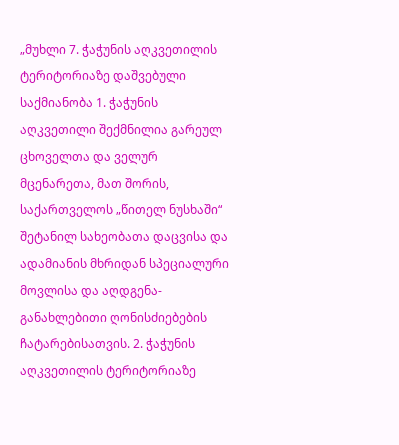„მუხლი 7. ჭაჭუნის აღკვეთილის ტერიტორიაზე დაშვებული საქმიანობა 1. ჭაჭუნის აღკვეთილი შექმნილია გარეულ ცხოველთა და ველურ მცენარეთა, მათ შორის, საქართველოს „წითელ ნუსხაში“ შეტანილ სახეობათა დაცვისა და ადამიანის მხრიდან სპეციალური მოვლისა და აღდგენა-განახლებითი ღონისძიებების ჩატარებისათვის. 2. ჭაჭუნის აღკვეთილის ტერიტორიაზე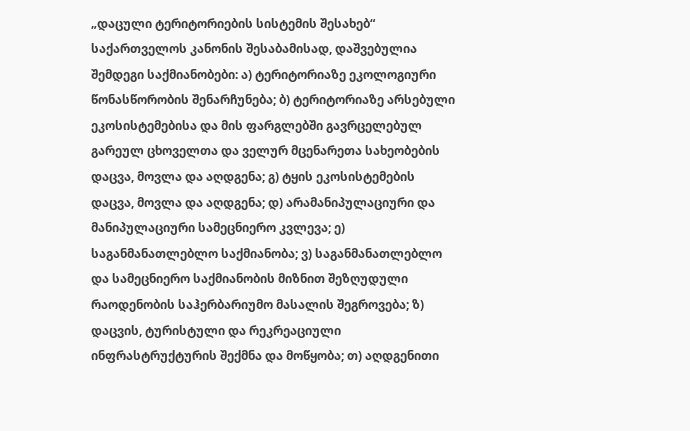„დაცული ტერიტორიების სისტემის შესახებ“ საქართველოს კანონის შესაბამისად, დაშვებულია შემდეგი საქმიანობები: ა) ტერიტორიაზე ეკოლოგიური წონასწორობის შენარჩუნება; ბ) ტერიტორიაზე არსებული ეკოსისტემებისა და მის ფარგლებში გავრცელებულ გარეულ ცხოველთა და ველურ მცენარეთა სახეობების დაცვა, მოვლა და აღდგენა; გ) ტყის ეკოსისტემების დაცვა, მოვლა და აღდგენა; დ) არამანიპულაციური და მანიპულაციური სამეცნიერო კვლევა; ე) საგანმანათლებლო საქმიანობა; ვ) საგანმანათლებლო და სამეცნიერო საქმიანობის მიზნით შეზღუდული რაოდენობის საჰერბარიუმო მასალის შეგროვება; ზ) დაცვის, ტურისტული და რეკრეაციული ინფრასტრუქტურის შექმნა და მოწყობა; თ) აღდგენითი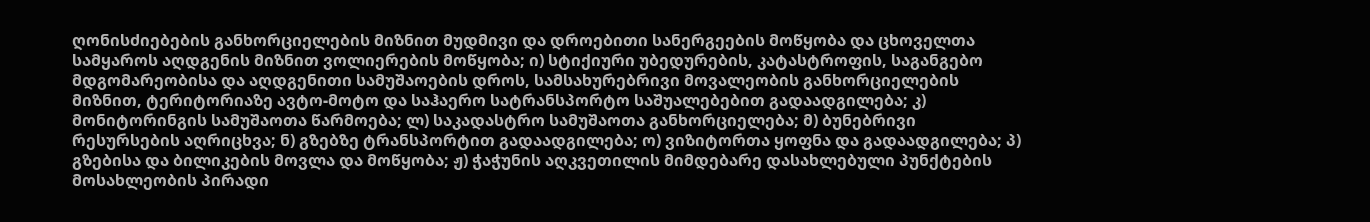ღონისძიებების განხორციელების მიზნით მუდმივი და დროებითი სანერგეების მოწყობა და ცხოველთა სამყაროს აღდგენის მიზნით ვოლიერების მოწყობა; ი) სტიქიური უბედურების, კატასტროფის, საგანგებო მდგომარეობისა და აღდგენითი სამუშაოების დროს, სამსახურებრივი მოვალეობის განხორციელების მიზნით, ტერიტორიაზე ავტო-მოტო და საჰაერო სატრანსპორტო საშუალებებით გადაადგილება; კ) მონიტორინგის სამუშაოთა წარმოება; ლ) საკადასტრო სამუშაოთა განხორციელება; მ) ბუნებრივი რესურსების აღრიცხვა; ნ) გზებზე ტრანსპორტით გადაადგილება; ო) ვიზიტორთა ყოფნა და გადაადგილება; პ) გზებისა და ბილიკების მოვლა და მოწყობა; ჟ) ჭაჭუნის აღკვეთილის მიმდებარე დასახლებული პუნქტების მოსახლეობის პირადი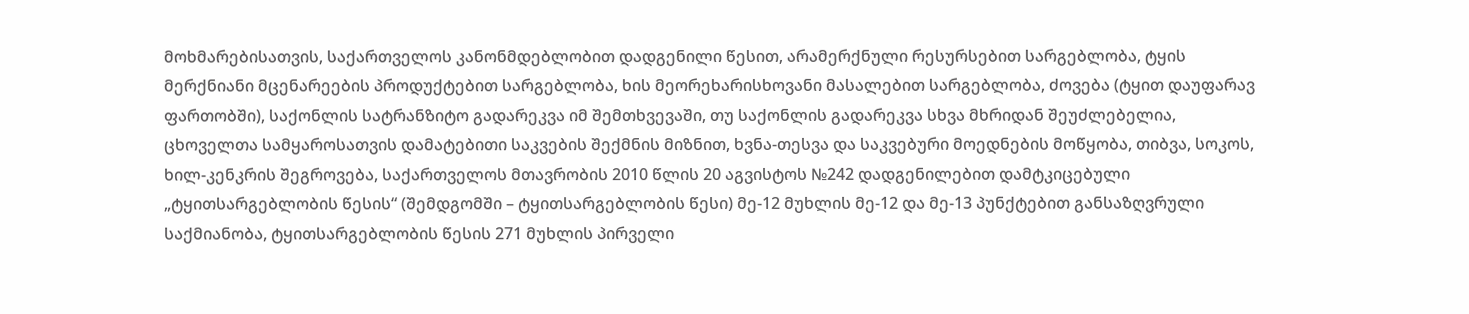მოხმარებისათვის, საქართველოს კანონმდებლობით დადგენილი წესით, არამერქნული რესურსებით სარგებლობა, ტყის მერქნიანი მცენარეების პროდუქტებით სარგებლობა, ხის მეორეხარისხოვანი მასალებით სარგებლობა, ძოვება (ტყით დაუფარავ ფართობში), საქონლის სატრანზიტო გადარეკვა იმ შემთხვევაში, თუ საქონლის გადარეკვა სხვა მხრიდან შეუძლებელია, ცხოველთა სამყაროსათვის დამატებითი საკვების შექმნის მიზნით, ხვნა-თესვა და საკვებური მოედნების მოწყობა, თიბვა, სოკოს, ხილ-კენკრის შეგროვება, საქართველოს მთავრობის 2010 წლის 20 აგვისტოს №242 დადგენილებით დამტკიცებული „ტყითსარგებლობის წესის“ (შემდგომში – ტყითსარგებლობის წესი) მე-12 მუხლის მე-12 და მე-13 პუნქტებით განსაზღვრული საქმიანობა, ტყითსარგებლობის წესის 271 მუხლის პირველი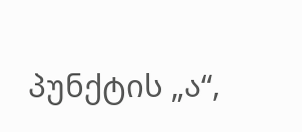პუნქტის „ა“,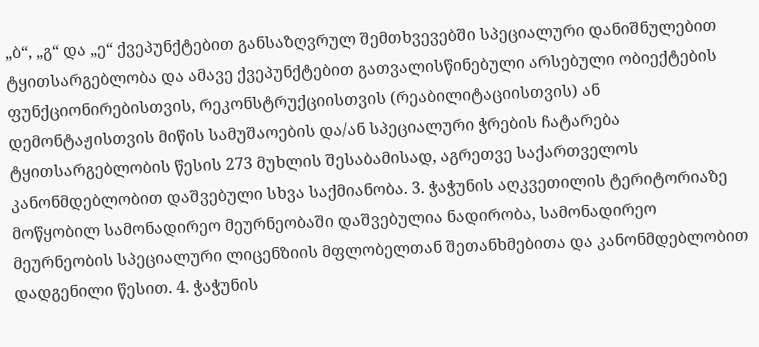„ბ“, „გ“ და „ე“ ქვეპუნქტებით განსაზღვრულ შემთხვევებში სპეციალური დანიშნულებით ტყითსარგებლობა და ამავე ქვეპუნქტებით გათვალისწინებული არსებული ობიექტების ფუნქციონირებისთვის, რეკონსტრუქციისთვის (რეაბილიტაციისთვის) ან დემონტაჟისთვის მიწის სამუშაოების და/ან სპეციალური ჭრების ჩატარება ტყითსარგებლობის წესის 273 მუხლის შესაბამისად, აგრეთვე საქართველოს კანონმდებლობით დაშვებული სხვა საქმიანობა. 3. ჭაჭუნის აღკვეთილის ტერიტორიაზე მოწყობილ სამონადირეო მეურნეობაში დაშვებულია ნადირობა, სამონადირეო მეურნეობის სპეციალური ლიცენზიის მფლობელთან შეთანხმებითა და კანონმდებლობით დადგენილი წესით. 4. ჭაჭუნის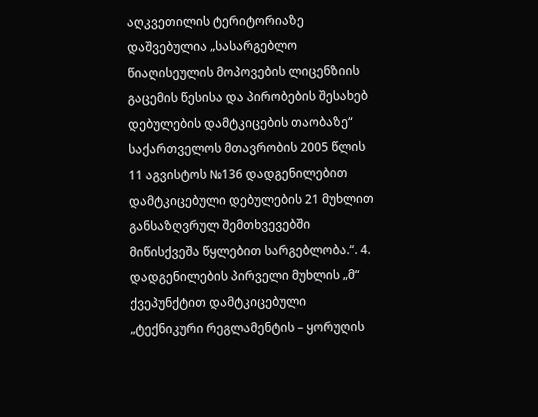აღკვეთილის ტერიტორიაზე დაშვებულია „სასარგებლო წიაღისეულის მოპოვების ლიცენზიის გაცემის წესისა და პირობების შესახებ დებულების დამტკიცების თაობაზე“ საქართველოს მთავრობის 2005 წლის 11 აგვისტოს №136 დადგენილებით დამტკიცებული დებულების 21 მუხლით განსაზღვრულ შემთხვევებში მიწისქვეშა წყლებით სარგებლობა.“. 4. დადგენილების პირველი მუხლის „მ“ ქვეპუნქტით დამტკიცებული „ტექნიკური რეგლამენტის – ყორუღის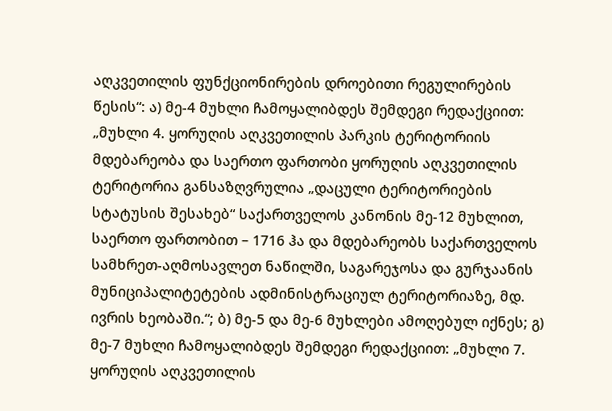აღკვეთილის ფუნქციონირების დროებითი რეგულირების წესის“: ა) მე-4 მუხლი ჩამოყალიბდეს შემდეგი რედაქციით: „მუხლი 4. ყორუღის აღკვეთილის პარკის ტერიტორიის მდებარეობა და საერთო ფართობი ყორუღის აღკვეთილის ტერიტორია განსაზღვრულია „დაცული ტერიტორიების სტატუსის შესახებ“ საქართველოს კანონის მე-12 მუხლით, საერთო ფართობით – 1716 ჰა და მდებარეობს საქართველოს სამხრეთ-აღმოსავლეთ ნაწილში, საგარეჯოსა და გურჯაანის მუნიციპალიტეტების ადმინისტრაციულ ტერიტორიაზე, მდ. ივრის ხეობაში.“; ბ) მე-5 და მე-6 მუხლები ამოღებულ იქნეს; გ) მე-7 მუხლი ჩამოყალიბდეს შემდეგი რედაქციით: „მუხლი 7. ყორუღის აღკვეთილის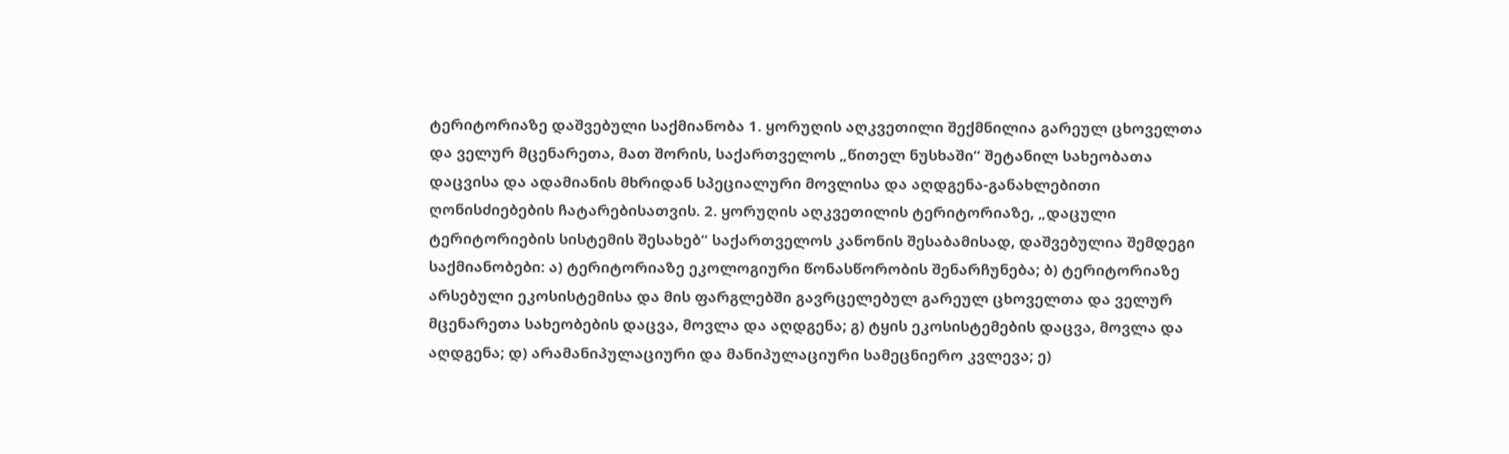ტერიტორიაზე დაშვებული საქმიანობა 1. ყორუღის აღკვეთილი შექმნილია გარეულ ცხოველთა და ველურ მცენარეთა, მათ შორის, საქართველოს „წითელ ნუსხაში“ შეტანილ სახეობათა დაცვისა და ადამიანის მხრიდან სპეციალური მოვლისა და აღდგენა-განახლებითი ღონისძიებების ჩატარებისათვის. 2. ყორუღის აღკვეთილის ტერიტორიაზე, „დაცული ტერიტორიების სისტემის შესახებ“ საქართველოს კანონის შესაბამისად, დაშვებულია შემდეგი საქმიანობები: ა) ტერიტორიაზე ეკოლოგიური წონასწორობის შენარჩუნება; ბ) ტერიტორიაზე არსებული ეკოსისტემისა და მის ფარგლებში გავრცელებულ გარეულ ცხოველთა და ველურ მცენარეთა სახეობების დაცვა, მოვლა და აღდგენა; გ) ტყის ეკოსისტემების დაცვა, მოვლა და აღდგენა; დ) არამანიპულაციური და მანიპულაციური სამეცნიერო კვლევა; ე)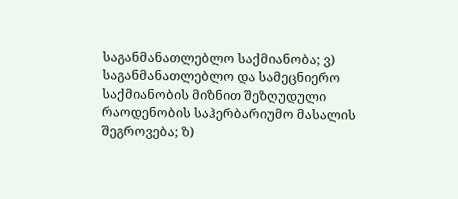საგანმანათლებლო საქმიანობა; ვ) საგანმანათლებლო და სამეცნიერო საქმიანობის მიზნით შეზღუდული რაოდენობის საჰერბარიუმო მასალის შეგროვება; ზ)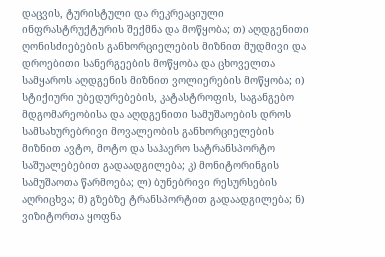დაცვის, ტურისტული და რეკრეაციული ინფრასტრუქტურის შექმნა და მოწყობა; თ) აღდგენითი ღონისძიებების განხორციელების მიზნით მუდმივი და დროებითი სანერგეების მოწყობა და ცხოველთა სამყაროს აღდგენის მიზნით ვოლიერების მოწყობა; ი) სტიქიური უბედურებების, კატასტროფის, საგანგებო მდგომარეობისა და აღდგენითი სამუშაოების დროს სამსახურებრივი მოვალეობის განხორციელების მიზნით ავტო, მოტო და საჰაერო სატრანსპორტო საშუალებებით გადაადგილება; კ) მონიტორინგის სამუშაოთა წარმოება; ლ) ბუნებრივი რესურსების აღრიცხვა; მ) გზებზე ტრანსპორტით გადაადგილება; ნ) ვიზიტორთა ყოფნა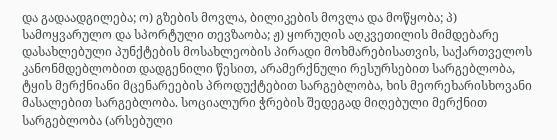და გადაადგილება; ო) გზების მოვლა, ბილიკების მოვლა და მოწყობა; პ) სამოყვარულო და სპორტული თევზაობა; ჟ) ყორუღის აღკვეთილის მიმდებარე დასახლებული პუნქტების მოსახლეობის პირადი მოხმარებისათვის, საქართველოს კანონმდებლობით დადგენილი წესით, არამერქნული რესურსებით სარგებლობა, ტყის მერქნიანი მცენარეების პროდუქტებით სარგებლობა, ხის მეორეხარისხოვანი მასალებით სარგებლობა. სოციალური ჭრების შედეგად მიღებული მერქნით სარგებლობა (არსებული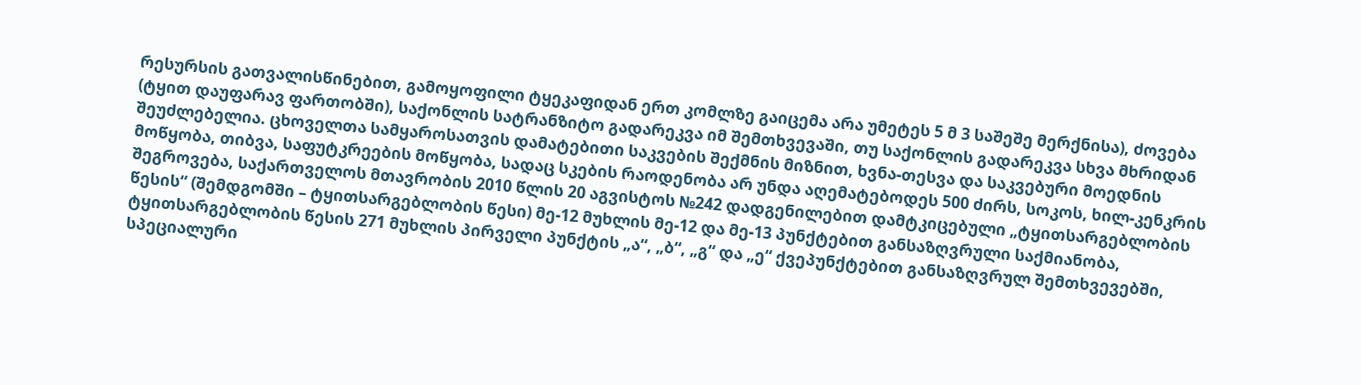რესურსის გათვალისწინებით, გამოყოფილი ტყეკაფიდან ერთ კომლზე გაიცემა არა უმეტეს 5 მ 3 საშეშე მერქნისა), ძოვება (ტყით დაუფარავ ფართობში), საქონლის სატრანზიტო გადარეკვა იმ შემთხვევაში, თუ საქონლის გადარეკვა სხვა მხრიდან შეუძლებელია. ცხოველთა სამყაროსათვის დამატებითი საკვების შექმნის მიზნით, ხვნა-თესვა და საკვებური მოედნის მოწყობა, თიბვა, საფუტკრეების მოწყობა, სადაც სკების რაოდენობა არ უნდა აღემატებოდეს 500 ძირს, სოკოს, ხილ-კენკრის შეგროვება, საქართველოს მთავრობის 2010 წლის 20 აგვისტოს №242 დადგენილებით დამტკიცებული „ტყითსარგებლობის წესის“ (შემდგომში – ტყითსარგებლობის წესი) მე-12 მუხლის მე-12 და მე-13 პუნქტებით განსაზღვრული საქმიანობა, ტყითსარგებლობის წესის 271 მუხლის პირველი პუნქტის „ა“, „ბ“, „გ“ და „ე“ ქვეპუნქტებით განსაზღვრულ შემთხვევებში, სპეციალური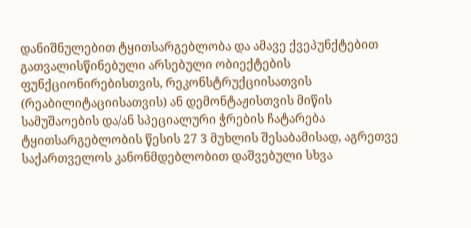დანიშნულებით ტყითსარგებლობა და ამავე ქვეპუნქტებით გათვალისწინებული არსებული ობიექტების ფუნქციონირებისთვის, რეკონსტრუქციისათვის (რეაბილიტაციისათვის) ან დემონტაჟისთვის მიწის სამუშაოების და/ან სპეციალური ჭრების ჩატარება ტყითსარგებლობის წესის 27 3 მუხლის შესაბამისად, აგრეთვე საქართველოს კანონმდებლობით დაშვებული სხვა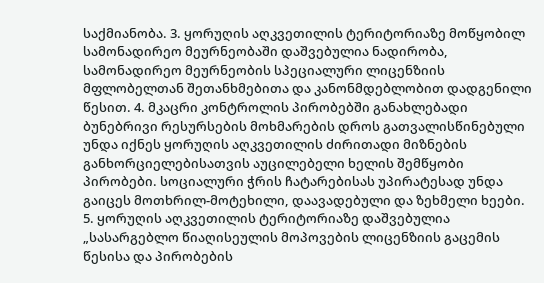საქმიანობა. 3. ყორუღის აღკვეთილის ტერიტორიაზე მოწყობილ სამონადირეო მეურნეობაში დაშვებულია ნადირობა, სამონადირეო მეურნეობის სპეციალური ლიცენზიის მფლობელთან შეთანხმებითა და კანონმდებლობით დადგენილი წესით. 4. მკაცრი კონტროლის პირობებში განახლებადი ბუნებრივი რესურსების მოხმარების დროს გათვალისწინებული უნდა იქნეს ყორუღის აღკვეთილის ძირითადი მიზნების განხორციელებისათვის აუცილებელი ხელის შემწყობი პირობები. სოციალური ჭრის ჩატარებისას უპირატესად უნდა გაიცეს მოთხრილ-მოტეხილი, დაავადებული და ზეხმელი ხეები. 5. ყორუღის აღკვეთილის ტერიტორიაზე დაშვებულია „სასარგებლო წიაღისეულის მოპოვების ლიცენზიის გაცემის წესისა და პირობების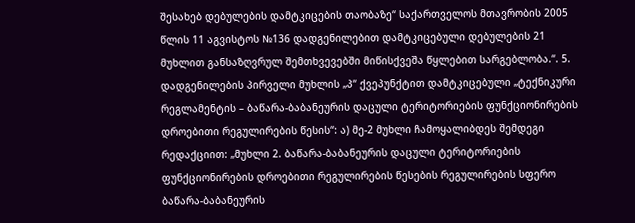შესახებ დებულების დამტკიცების თაობაზე“ საქართველოს მთავრობის 2005 წლის 11 აგვისტოს №136 დადგენილებით დამტკიცებული დებულების 21 მუხლით განსაზღვრულ შემთხვევებში მიწისქვეშა წყლებით სარგებლობა.“. 5. დადგენილების პირველი მუხლის „პ“ ქვეპუნქტით დამტკიცებული „ტექნიკური რეგლამენტის – ბაწარა-ბაბანეურის დაცული ტერიტორიების ფუნქციონირების დროებითი რეგულირების წესის“: ა) მე-2 მუხლი ჩამოყალიბდეს შემდეგი რედაქციით: „მუხლი 2. ბაწარა-ბაბანეურის დაცული ტერიტორიების ფუნქციონირების დროებითი რეგულირების წესების რეგულირების სფერო ბაწარა-ბაბანეურის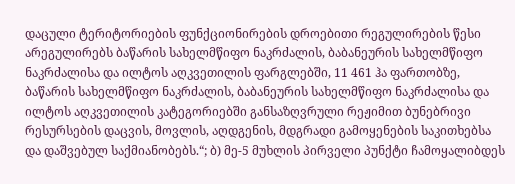დაცული ტერიტორიების ფუნქციონირების დროებითი რეგულირების წესი არეგულირებს ბაწარის სახელმწიფო ნაკრძალის, ბაბანეურის სახელმწიფო ნაკრძალისა და ილტოს აღკვეთილის ფარგლებში, 11 461 ჰა ფართობზე, ბაწარის სახელმწიფო ნაკრძალის, ბაბანეურის სახელმწიფო ნაკრძალისა და ილტოს აღკვეთილის კატეგორიებში განსაზღვრული რეჟიმით ბუნებრივი რესურსების დაცვის, მოვლის, აღდგენის, მდგრადი გამოყენების საკითხებსა და დაშვებულ საქმიანობებს.“; ბ) მე-5 მუხლის პირველი პუნქტი ჩამოყალიბდეს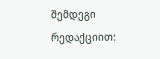შემდეგი რედაქციით: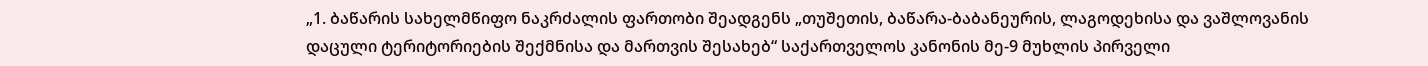„1. ბაწარის სახელმწიფო ნაკრძალის ფართობი შეადგენს „თუშეთის, ბაწარა-ბაბანეურის, ლაგოდეხისა და ვაშლოვანის დაცული ტერიტორიების შექმნისა და მართვის შესახებ“ საქართველოს კანონის მე-9 მუხლის პირველი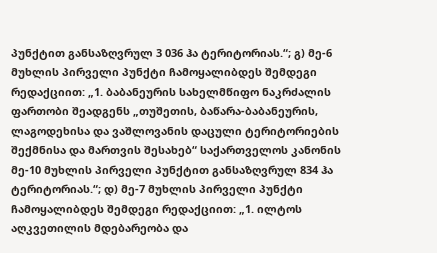პუნქტით განსაზღვრულ 3 036 ჰა ტერიტორიას.“; გ) მე-6 მუხლის პირველი პუნქტი ჩამოყალიბდეს შემდეგი რედაქციით: „1. ბაბანეურის სახელმწიფო ნაკრძალის ფართობი შეადგენს „თუშეთის, ბაწარა-ბაბანეურის, ლაგოდეხისა და ვაშლოვანის დაცული ტერიტორიების შექმნისა და მართვის შესახებ“ საქართველოს კანონის მე-10 მუხლის პირველი პუნქტით განსაზღვრულ 834 ჰა ტერიტორიას.“; დ) მე-7 მუხლის პირველი პუნქტი ჩამოყალიბდეს შემდეგი რედაქციით: „1. ილტოს აღკვეთილის მდებარეობა და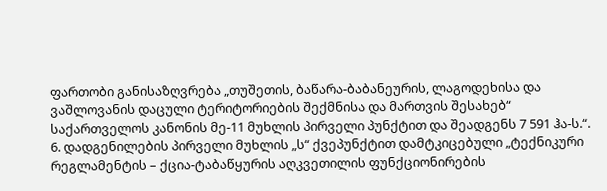ფართობი განისაზღვრება „თუშეთის, ბაწარა-ბაბანეურის, ლაგოდეხისა და ვაშლოვანის დაცული ტერიტორიების შექმნისა და მართვის შესახებ“ საქართველოს კანონის მე-11 მუხლის პირველი პუნქტით და შეადგენს 7 591 ჰა-ს.“. 6. დადგენილების პირველი მუხლის „ს“ ქვეპუნქტით დამტკიცებული „ტექნიკური რეგლამენტის – ქცია-ტაბაწყურის აღკვეთილის ფუნქციონირების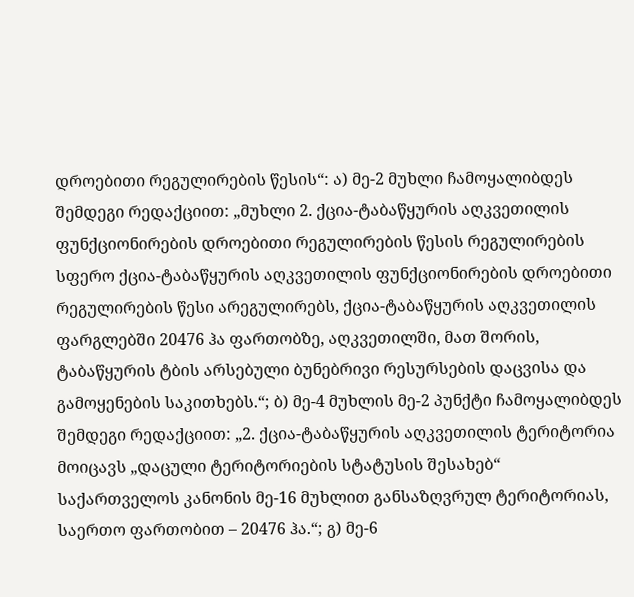დროებითი რეგულირების წესის“: ა) მე-2 მუხლი ჩამოყალიბდეს შემდეგი რედაქციით: „მუხლი 2. ქცია-ტაბაწყურის აღკვეთილის ფუნქციონირების დროებითი რეგულირების წესის რეგულირების სფერო ქცია-ტაბაწყურის აღკვეთილის ფუნქციონირების დროებითი რეგულირების წესი არეგულირებს, ქცია-ტაბაწყურის აღკვეთილის ფარგლებში 20476 ჰა ფართობზე, აღკვეთილში, მათ შორის, ტაბაწყურის ტბის არსებული ბუნებრივი რესურსების დაცვისა და გამოყენების საკითხებს.“; ბ) მე-4 მუხლის მე-2 პუნქტი ჩამოყალიბდეს შემდეგი რედაქციით: „2. ქცია-ტაბაწყურის აღკვეთილის ტერიტორია მოიცავს „დაცული ტერიტორიების სტატუსის შესახებ“ საქართველოს კანონის მე-16 მუხლით განსაზღვრულ ტერიტორიას, საერთო ფართობით – 20476 ჰა.“; გ) მე-6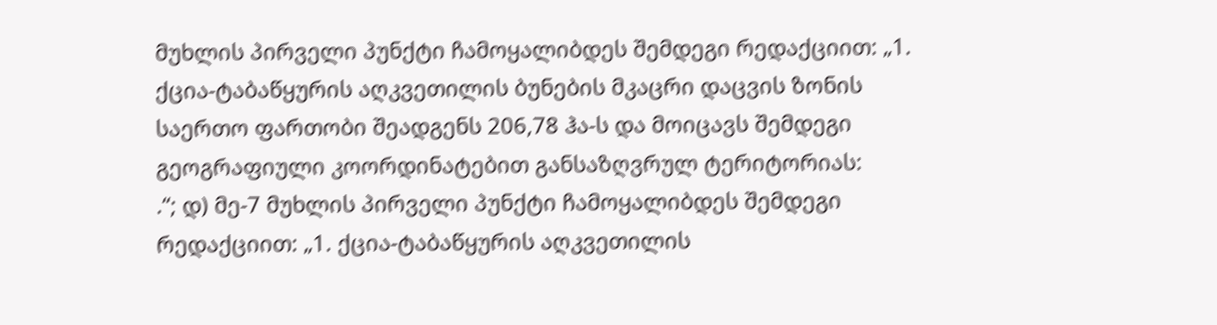მუხლის პირველი პუნქტი ჩამოყალიბდეს შემდეგი რედაქციით: „1. ქცია-ტაბაწყურის აღკვეთილის ბუნების მკაცრი დაცვის ზონის საერთო ფართობი შეადგენს 206,78 ჰა-ს და მოიცავს შემდეგი გეოგრაფიული კოორდინატებით განსაზღვრულ ტერიტორიას:
.“; დ) მე-7 მუხლის პირველი პუნქტი ჩამოყალიბდეს შემდეგი რედაქციით: „1. ქცია-ტაბაწყურის აღკვეთილის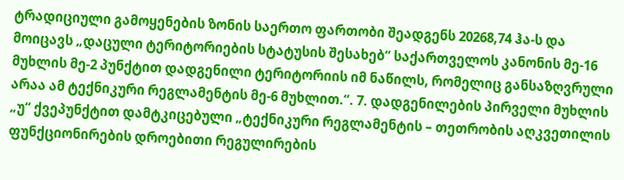ტრადიციული გამოყენების ზონის საერთო ფართობი შეადგენს 20268,74 ჰა-ს და მოიცავს „დაცული ტერიტორიების სტატუსის შესახებ“ საქართველოს კანონის მე-16 მუხლის მე-2 პუნქტით დადგენილი ტერიტორიის იმ ნაწილს, რომელიც განსაზღვრული არაა ამ ტექნიკური რეგლამენტის მე-6 მუხლით.“. 7. დადგენილების პირველი მუხლის „უ“ ქვეპუნქტით დამტკიცებული „ტექნიკური რეგლამენტის – თეთრობის აღკვეთილის ფუნქციონირების დროებითი რეგულირების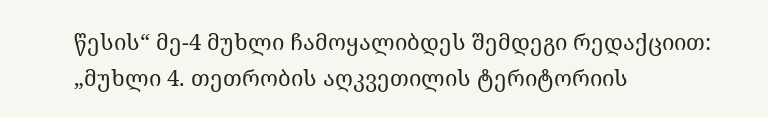წესის“ მე-4 მუხლი ჩამოყალიბდეს შემდეგი რედაქციით: „მუხლი 4. თეთრობის აღკვეთილის ტერიტორიის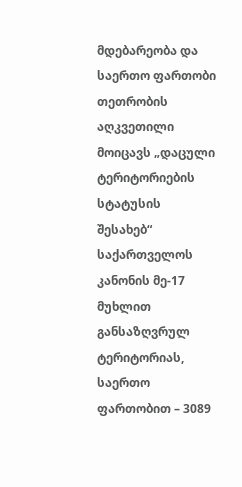მდებარეობა და საერთო ფართობი თეთრობის აღკვეთილი მოიცავს „დაცული ტერიტორიების სტატუსის შესახებ“ საქართველოს კანონის მე-17 მუხლით განსაზღვრულ ტერიტორიას, საერთო ფართობით – 3089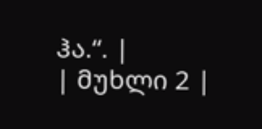ჰა.“. |
| მუხლი 2 |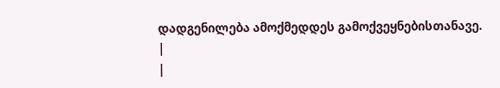დადგენილება ამოქმედდეს გამოქვეყნებისთანავე.
|
|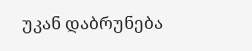უკან დაბრუნება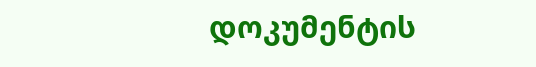დოკუმენტის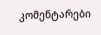კომენტარები